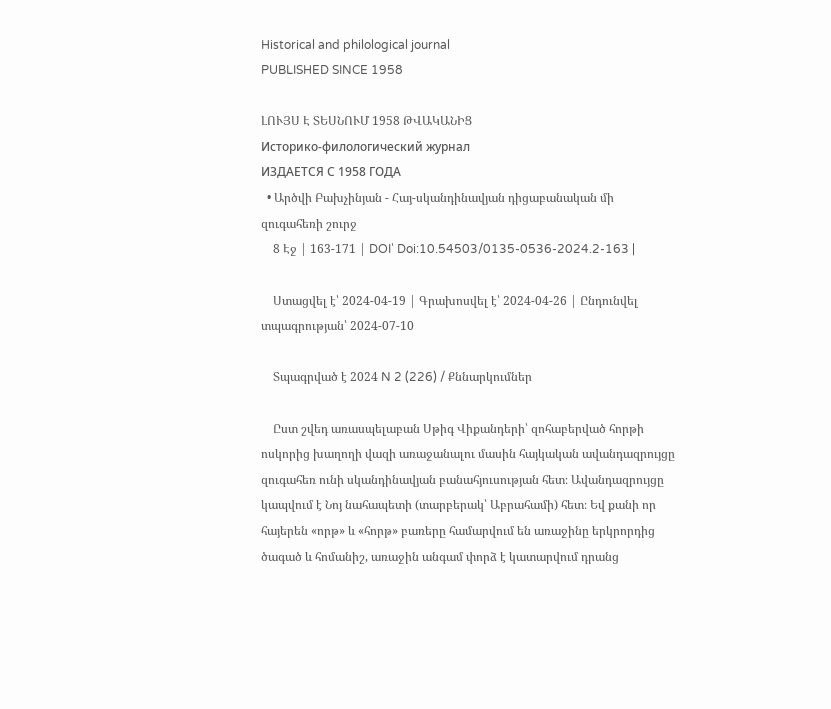Historical and philological journal
PUBLISHED SINCE 1958

ԼՈՒՅՍ Է ՏԵՍՆՈՒՄ 1958 ԹՎԱԿԱՆԻՑ
Историко-филологический журнал
ИЗДАЕТСЯ С 1958 ГОДА
  • Արծվի Բախչինյան - Հայ-սկանդինավյան դիցաբանական մի զուգահեռի շուրջ
    8 Էջ | 163-171 | DOI՝ Doi:10.54503/0135-0536-2024.2-163 |

    Ստացվել է՝ 2024-04-19 | Գրախոսվել է՝ 2024-04-26 | Ընդունվել տպագրության՝ 2024-07-10

    Տպագրված է 2024 N 2 (226) / Քննարկումներ

    Ըստ շվեդ առասպելաբան Սթիգ Վիքանդերի՝ զոհաբերված հորթի ոսկորից խաղողի վազի առաջանալու մասին հայկական ավանդազրույցը զուգահեռ ունի սկանդինավյան բանահյուսության հետ։ Ավանդազրույցը կապվում է Նոյ նահապետի (տարբերակ՝ Աբրահամի) հետ։ Եվ քանի որ հայերեն «որթ» և «հորթ» բառերը համարվում են առաջինը երկրորդից ծագած և հոմանիշ, առաջին անգամ փորձ է կատարվում դրանց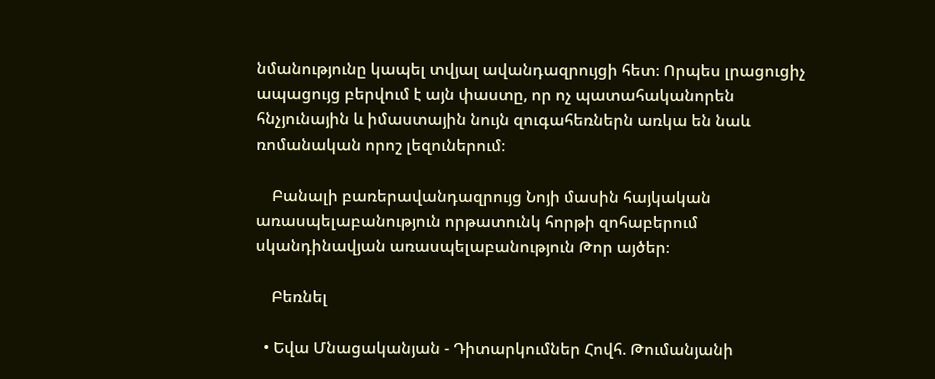նմանությունը կապել տվյալ ավանդազրույցի հետ։ Որպես լրացուցիչ ապացույց բերվում է այն փաստը, որ ոչ պատահականորեն հնչյունային և իմաստային նույն զուգահեռներն առկա են նաև ռոմանական որոշ լեզուներում։

    Բանալի բառերավանդազրույց Նոյի մասին հայկական առասպելաբանություն որթատունկ հորթի զոհաբերում սկանդինավյան առասպելաբանություն Թոր այծեր։

    Բեռնել

  • Եվա Մնացականյան - Դիտարկումներ Հովհ. Թումանյանի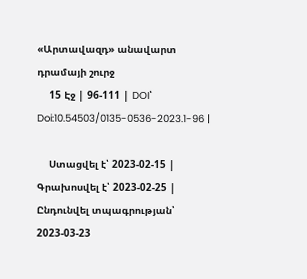«Արտավազդ» անավարտ դրամայի շուրջ
    15 Էջ | 96-111 | DOI՝ Doi:10.54503/0135-0536-2023.1-96 |

    Ստացվել է՝ 2023-02-15 | Գրախոսվել է՝ 2023-02-25 | Ընդունվել տպագրության՝ 2023-03-23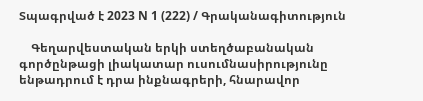Տպագրված է 2023 N 1 (222) / Գրականագիտություն

    Գեղարվեստական երկի ստեղծաբանական գործընթացի լիակատար ուսումնասիրությունը ենթադրում է դրա ինքնագրերի, հնարավոր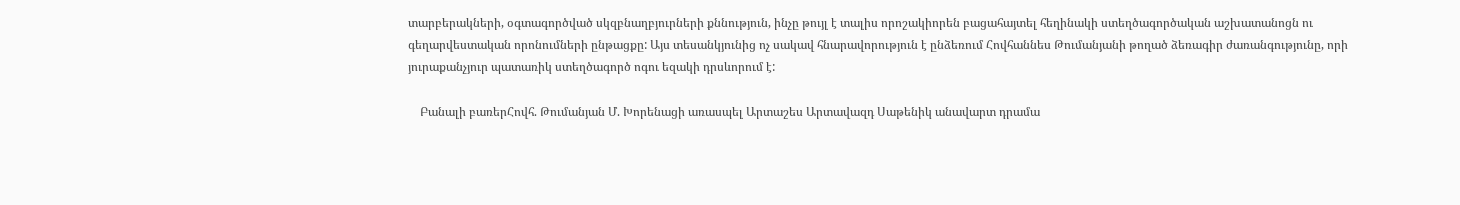տարբերակների, օգտագործված սկզբնաղբյուրների քննություն, ինչը թույլ է տալիս որոշակիորեն բացահայտել հեղինակի ստեղծագործական աշխատանոցն ու գեղարվեստական որոնումների ընթացքը: Այս տեսանկյունից ոչ սակավ հնարավորություն է ընձեռում Հովհաննես Թումանյանի թողած ձեռագիր ժառանգությունը, որի յուրաքանչյուր պատառիկ ստեղծագործ ոգու եզակի դրսևորում է:

    Բանալի բառերՀովհ. Թումանյան Մ. Խորենացի առասպել Արտաշես Արտավազդ Սաթենիկ անավարտ դրամա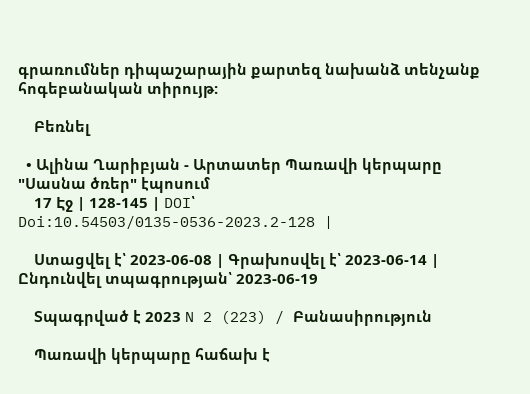գրառումներ դիպաշարային քարտեզ նախանձ տենչանք հոգեբանական տիրույթ:

    Բեռնել

  • Ալինա Ղարիբյան - Արտատեր Պառավի կերպարը "Սասնա ծռեր" էպոսում
    17 Էջ | 128-145 | DOI՝ Doi:10.54503/0135-0536-2023.2-128 |

    Ստացվել է՝ 2023-06-08 | Գրախոսվել է՝ 2023-06-14 | Ընդունվել տպագրության՝ 2023-06-19

    Տպագրված է 2023 N 2 (223) / Բանասիրություն

    Պառավի կերպարը հաճախ է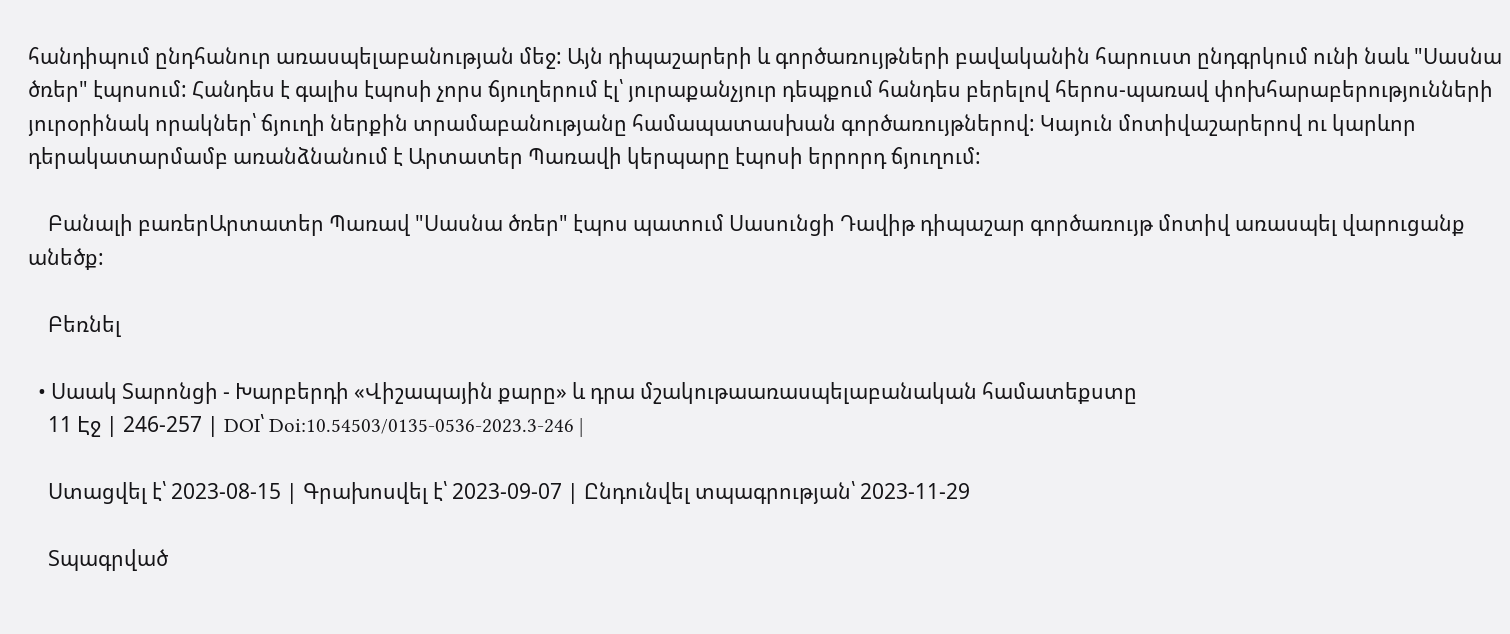հանդիպում ընդհանուր առասպելաբանության մեջ: Այն դիպաշարերի և գործառույթների բավականին հարուստ ընդգրկում ունի նաև "Սասնա ծռեր" էպոսում: Հանդես է գալիս էպոսի չորս ճյուղերում էլ՝ յուրաքանչյուր դեպքում հանդես բերելով հերոս-պառավ փոխհարաբերությունների յուրօրինակ որակներ՝ ճյուղի ներքին տրամաբանությանը համապատասխան գործառույթներով: Կայուն մոտիվաշարերով ու կարևոր դերակատարմամբ առանձնանում է Արտատեր Պառավի կերպարը էպոսի երրորդ ճյուղում:

    Բանալի բառերԱրտատեր Պառավ "Սասնա ծռեր" էպոս պատում Սասունցի Դավիթ դիպաշար գործառույթ մոտիվ առասպել վարուցանք անեծք:

    Բեռնել

  • Սաակ Տարոնցի - Խարբերդի «Վիշապային քարը» և դրա մշակութաառասպելաբանական համատեքստը
    11 Էջ | 246-257 | DOI՝ Doi:10.54503/0135-0536-2023.3-246 |

    Ստացվել է՝ 2023-08-15 | Գրախոսվել է՝ 2023-09-07 | Ընդունվել տպագրության՝ 2023-11-29

    Տպագրված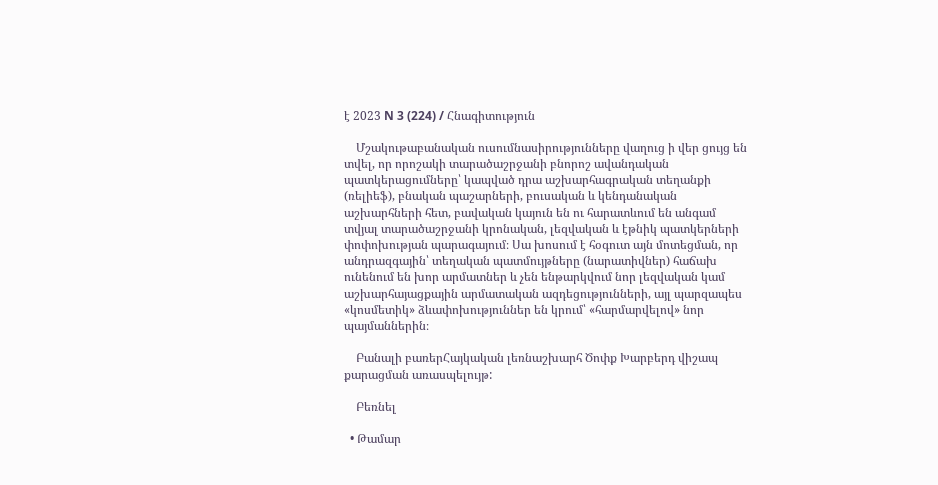է 2023 N 3 (224) / Հնագիտություն

    Մշակութաբանական ուսումնասիրությունները վաղուց ի վեր ցույց են տվել, որ որոշակի տարածաշրջանի բնորոշ ավանդական պատկերացումները՝ կապված դրա աշխարհագրական տեղանքի (ռելիեֆ), բնական պաշարների, բուսական և կենդանական աշխարհների հետ, բավական կայուն են ու հարատևում են անգամ տվյալ տարածաշրջանի կրոնական, լեզվական և էթնիկ պատկերների փոփոխության պարագայում։ Սա խոսում է հօգուտ այն մոտեցման, որ անդրազգային՝ տեղական պատմույթները (նարատիվներ) հաճախ ունենում են խոր արմատներ և չեն ենթարկվում նոր լեզվական կամ աշխարհայացքային արմատական ազդեցությունների, այլ պարզապես «կոսմետիկ» ձևափոխություններ են կրում՝ «հարմարվելով» նոր պայմաններին։

    Բանալի բառերՀայկական լեռնաշխարհ Ծոփք Խարբերդ վիշապ քարացման առասպելույթ:

    Բեռնել

  • Թամար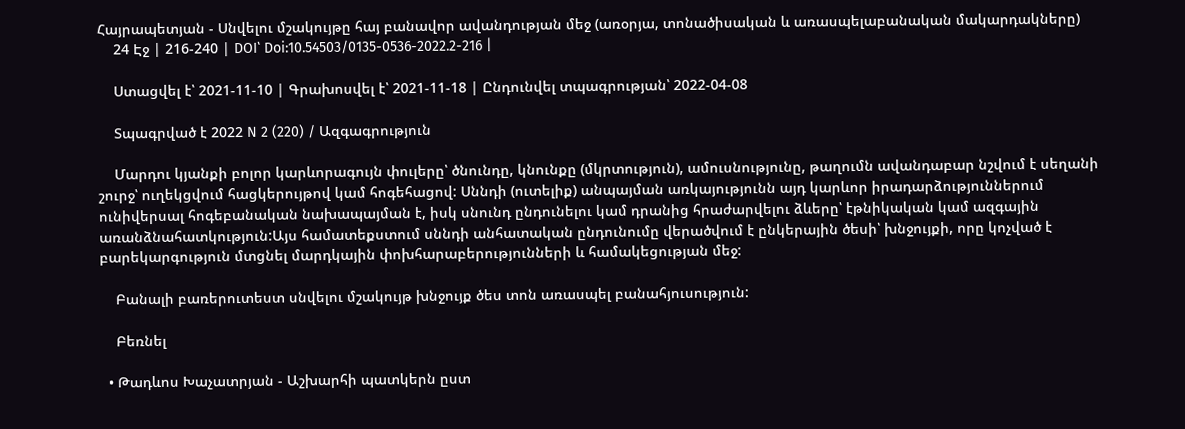Հայրապետյան - Սնվելու մշակույթը հայ բանավոր ավանդության մեջ (առօրյա, տոնածիսական և առասպելաբանական մակարդակները)
    24 Էջ | 216-240 | DOI՝ Doi:10.54503/0135-0536-2022.2-216 |

    Ստացվել է՝ 2021-11-10 | Գրախոսվել է՝ 2021-11-18 | Ընդունվել տպագրության՝ 2022-04-08

    Տպագրված է 2022 N 2 (220) / Ազգագրություն

    Մարդու կյանքի բոլոր կարևորագույն փուլերը՝ ծնունդը, կնունքը (մկրտություն), ամուսնությունը, թաղումն ավանդաբար նշվում է սեղանի շուրջ՝ ուղեկցվում հացկերույթով կամ հոգեհացով: Սննդի (ուտելիք) անպայման առկայությունն այդ կարևոր իրադարձություններում ունիվերսալ հոգեբանական նախապայման է, իսկ սնունդ ընդունելու կամ դրանից հրաժարվելու ձևերը՝ էթնիկական կամ ազգային առանձնահատկություն:Այս համատեքստում սննդի անհատական ընդունումը վերածվում է ընկերային ծեսի՝ խնջույքի, որը կոչված է բարեկարգություն մտցնել մարդկային փոխհարաբերությունների և համակեցության մեջ:

    Բանալի բառերուտեստ սնվելու մշակույթ խնջույք ծես տոն առասպել բանահյուսություն:

    Բեռնել

  • Թադևոս Խաչատրյան - Աշխարհի պատկերն ըստ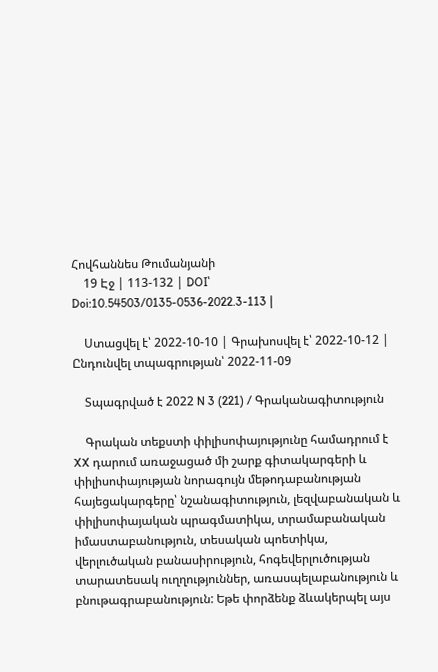Հովհաննես Թումանյանի
    19 Էջ | 113-132 | DOI՝ Doi:10.54503/0135-0536-2022.3-113 |

    Ստացվել է՝ 2022-10-10 | Գրախոսվել է՝ 2022-10-12 | Ընդունվել տպագրության՝ 2022-11-09

    Տպագրված է 2022 N 3 (221) / Գրականագիտություն

    Գրական տեքստի փիլիսոփայությունը համադրում է XX դարում առաջացած մի շարք գիտակարգերի և փիլիսոփայության նորագույն մեթոդաբանության հայեցակարգերը՝ նշանագիտություն, լեզվաբանական և փիլիսոփայական պրագմատիկա, տրամաբանական իմաստաբանություն, տեսական պոետիկա, վերլուծական բանասիրություն, հոգեվերլուծության տարատեսակ ուղղություններ, առասպելաբանություն և բնութագրաբանություն: Եթե փորձենք ձևակերպել այս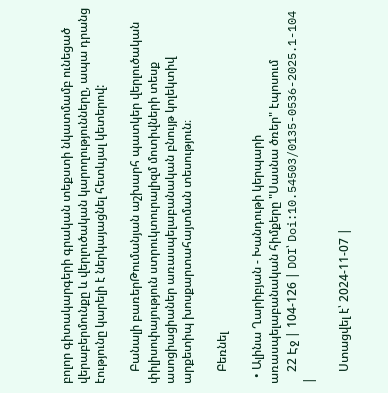բոլոր գիտակարգերի գրական տեքստի նկատմամբ ունեցած վերաբերմունքը և վերլուծական կարողությունները, ապա դրանց էությունը կարելի է ներկայացնել հետևյալ կետերով:

    Բանալի բառերԹումանյան աշխարհ պատկեր վերլուծական փիլիսոփայություն ստրուկտուրալիզմ մոտիվների տեսք ասոցիացիաներ առասպելաբանական բնույթ կոլեկտիվ արքետիպ խոսքարտահայտման տեսություն։

    Բեռնել

  • Ալինա Ղարիբյան - Խանդութի կերպարի առասպելաբանական հիմքերը "Սասնա ծռեր" էպոսում
    22 Էջ | 104-126 | DOI՝ Doi:10.54503/0135-0536-2025.1-104 |

    Ստացվել է՝ 2024-11-07 |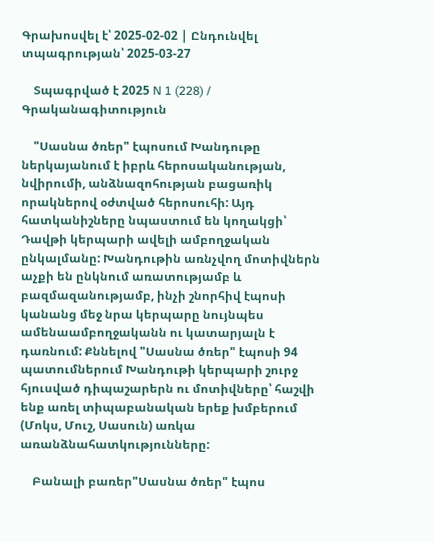Գրախոսվել է՝ 2025-02-02 | Ընդունվել տպագրության՝ 2025-03-27

    Տպագրված է 2025 N 1 (228) / Գրականագիտություն

    "Սասնա ծռեր" էպոսում Խանդութը ներկայանում է իբրև հերոսականության, նվիրումի, անձնազոհության բացառիկ որակներով օժտված հերոսուհի: Այդ հատկանիշները նպաստում են կողակցի՝ Դավթի կերպարի ավելի ամբողջական ընկալմանը: Խանդութին առնչվող մոտիվներն աչքի են ընկնում առատությամբ և բազմազանությամբ, ինչի շնորհիվ էպոսի կանանց մեջ նրա կերպարը նույնպես ամենաամբողջականն ու կատարյալն է դառնում: Քննելով "Սասնա ծռեր" էպոսի 94 պատումներում Խանդութի կերպարի շուրջ հյուսված դիպաշարերն ու մոտիվները՝ հաշվի ենք առել տիպաբանական երեք խմբերում (Մոկս, Մուշ, Սասուն) առկա առանձնահատկությունները:

    Բանալի բառեր"Սասնա ծռեր" էպոս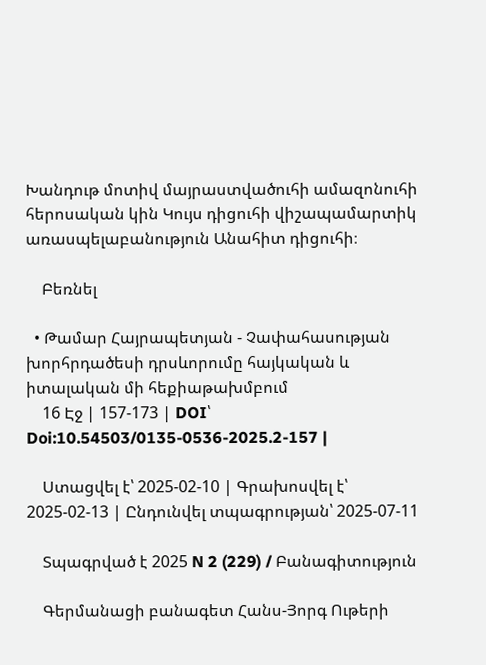Խանդութ մոտիվ մայրաստվածուհի ամազոնուհի հերոսական կին Կույս դիցուհի վիշապամարտիկ առասպելաբանություն Անահիտ դիցուհի։

    Բեռնել

  • Թամար Հայրապետյան - Չափահասության խորհրդածեսի դրսևորումը հայկական և իտալական մի հեքիաթախմբում
    16 Էջ | 157-173 | DOI՝ Doi:10.54503/0135-0536-2025.2-157 |

    Ստացվել է՝ 2025-02-10 | Գրախոսվել է՝ 2025-02-13 | Ընդունվել տպագրության՝ 2025-07-11

    Տպագրված է 2025 N 2 (229) / Բանագիտություն

    Գերմանացի բանագետ Հանս-Յորգ Ութերի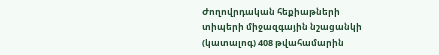Ժողովրդական հեքիաթների տիպերի միջազգային նշացանկի (կատալոգ) 408 թվահամարին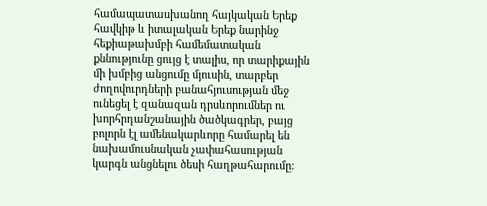համապատասխանող հայկական Երեք հավկիթ և իտալական Երեք նարինջ հեքիաթախմբի համեմատական քննությունը ցույց է տալիս, որ տարիքային մի խմբից անցումը մյուսին, տարբեր ժողովուրդների բանահյուսության մեջ ունեցել է զանազան դրսևորումներ ու խորհրդանշանային ծածկագրեր, բայց բոլորն էլ ամենակարևորը համարել են նախամուսնական չափահասության կարգն անցնելու ծեսի հաղթահարումը: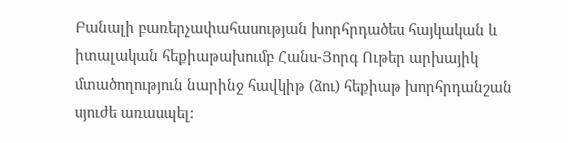Բանալի բառերչափահասության խորհրդածես հայկական և իտալական հեքիաթախումբ Հանս-Յորգ Ութեր արխայիկ մտածողություն նարինջ հավկիթ (ձու) հեքիաթ խորհրդանշան սյուժե առասպել: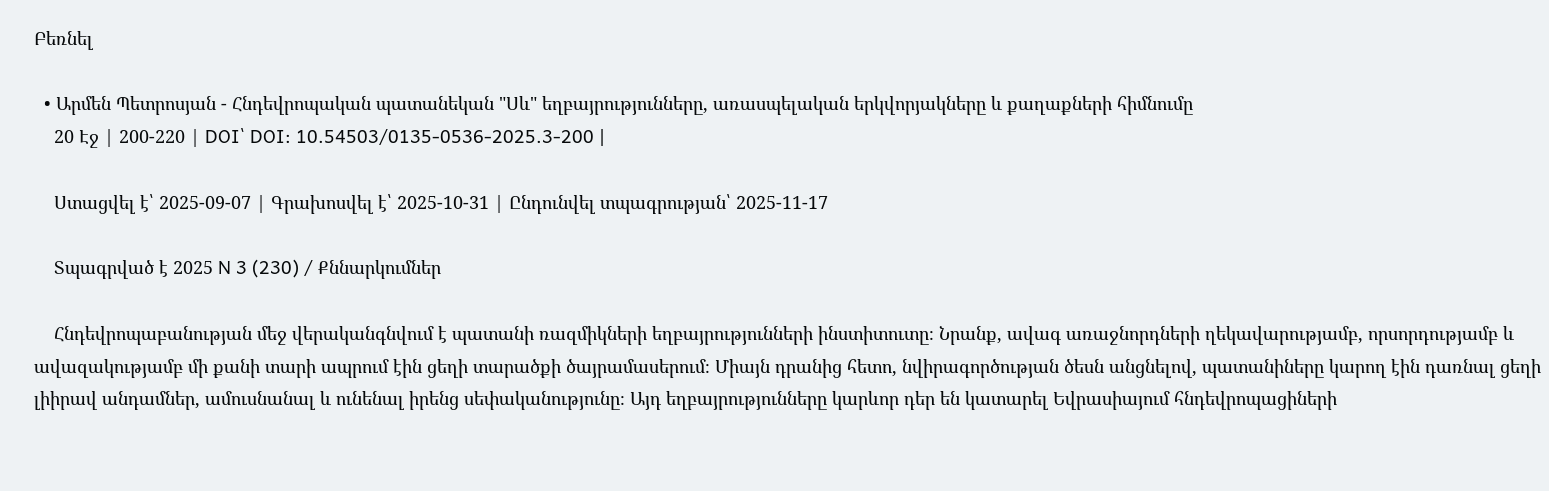Բեռնել

  • Արմեն Պետրոսյան - Հնդեվրոպական պատանեկան "Սև" եղբայրությունները, առասպելական երկվորյակները և քաղաքների հիմնումը
    20 Էջ | 200-220 | DOI՝ DOI: 10.54503/0135-0536-2025.3-200 |

    Ստացվել է՝ 2025-09-07 | Գրախոսվել է՝ 2025-10-31 | Ընդունվել տպագրության՝ 2025-11-17

    Տպագրված է 2025 N 3 (230) / Քննարկումներ

    Հնդեվրոպաբանության մեջ վերականգնվում է պատանի ռազմիկների եղբայրությունների ինստիտուտը։ Նրանք, ավագ առաջնորդների ղեկավարությամբ, որսորդությամբ և ավազակությամբ մի քանի տարի ապրում էին ցեղի տարածքի ծայրամասերում։ Միայն դրանից հետո, նվիրագործության ծեսն անցնելով, պատանիները կարող էին դառնալ ցեղի լիիրավ անդամներ, ամուսնանալ և ունենալ իրենց սեփականությունը։ Այդ եղբայրությունները կարևոր դեր են կատարել Եվրասիայում հնդեվրոպացիների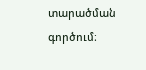տարածման գործում։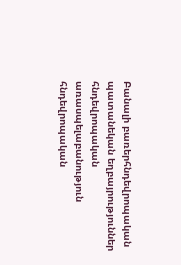Բանալի բառերհնդեվրոպական պատանեկան եղբայրություններ հնդեվրոպական առասպելաբանություն հնդեվրոպական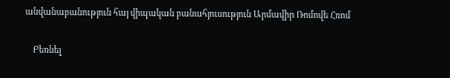անվանաբանություն հայ վիպական բանահյուսություն Արմավիր Ռոմովե Հռոմ

    Բեռնել